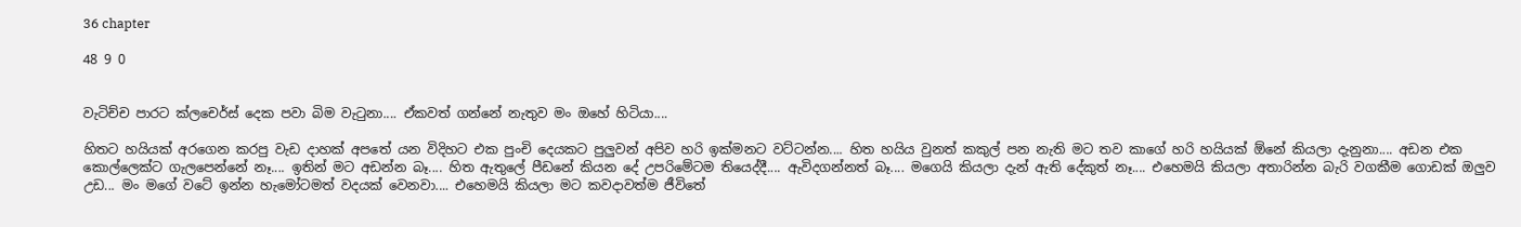36 chapter

48 9 0


වැටිච්ච පාරට ක්ලචෙර්ස් දෙක පවා බිම වැටුනා.... ඒකවත් ගන්නේ නැතුව මං ඔහේ හිටියා....

හිතට හයියක් අරගෙන කරපු වැඩ දාහක් අපතේ යන විදිහට එක පුංචි දෙයකට පුලුවන් අපිව හරි ඉක්මනට වට්ටන්න.... හිත හයිය වුනත් කකුල් පන නැති මට තව කාගේ හරි හයියක් ඕනේ කියලා දැනුනා.... අඩන එක කොල්ලෙක්ට ගැලපෙන්නේ නෑ.... ඉතින් මට අඩන්න බෑ.... හිත ඇතුලේ පීඩනේ කියන දේ උපරිමේටම තියෙද්දී.... ඇවිදගන්නත් බෑ.... මගෙයි කියලා දැන් ඇති දේකුත් නෑ.... එහෙමයි කියලා අතාරින්න බැරි වගකීම ගොඩක් ඔලුව උඩ... මං මගේ වටේ ඉන්න හැමෝටමත් වදයක් වෙනවා.... එහෙමයි කියලා මට කවදාවත්ම ජීවිතේ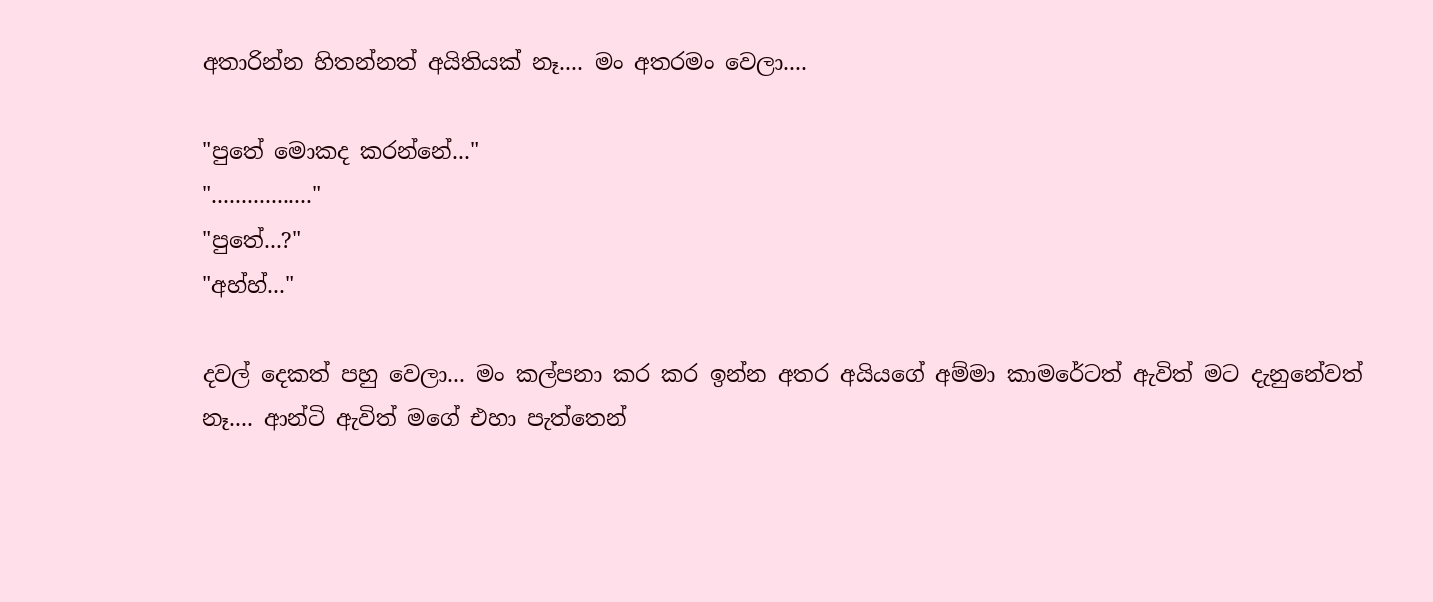අතාරින්න හිතන්නත් අයිතියක් නෑ.... මං අතරමං වෙලා....

"පුතේ මොකද කරන්නේ..."
"................."
"පුතේ...?"
"අහ්හ්..."

දවල් දෙකත් පහු වෙලා... මං කල්පනා කර කර ඉන්න අතර අයියගේ අම්මා කාමරේටත් ඇවිත් මට දැනුනේවත් නෑ.... ආන්ටි ඇවිත් මගේ එහා පැත්තෙන්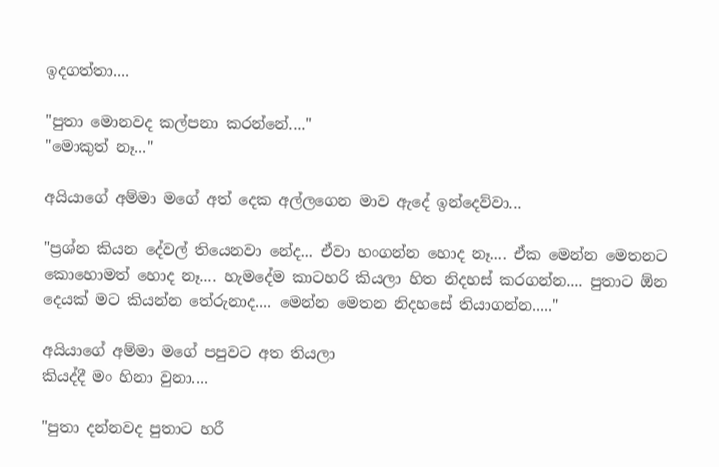ඉදගත්තා....

"පුතා මොනවද කල්පනා කරන්නේ...."
"මොකුත් නෑ..."

අයියාගේ අම්මා මගේ අත් දෙක අල්ලගෙන මාව ඇදේ ඉන්දෙව්වා...

"ප්‍රශ්න කියන දේවල් තියෙනවා නේද... ඒවා හංගන්න හොද නෑ.... ඒක මෙන්න මෙතනට කොහොමත් හොද නෑ.... හැමදේම කාටහරි කියලා හිත නිදහස් කරගන්න.... පුතාට ඕන දෙයක් මට කියන්න තේරුනාද.... මෙන්න මෙතන නිදහසේ තියාගන්න....."

අයියාගේ අම්මා මගේ පපුවට අත තියලා
කියද්දී මං හිනා වුනා....

"පුතා දන්නවද පුතාට හරී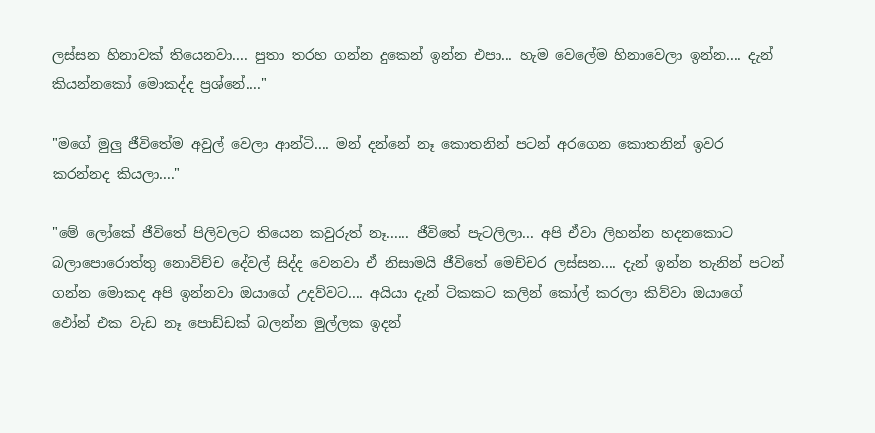ලස්සන හිනාවක් තියෙනවා.... පුතා තරහ ගන්න දුකෙන් ඉන්න එපා... හැම වෙලේම හිනාවෙලා ඉන්න.... දැන් කියන්නකෝ මොකද්ද ප්‍රශ්නේ...."

"මගේ මුලු ජීවිතේම අවුල් වෙලා ආන්ටි.... මන් දන්නේ නෑ කොතනින් පටන් අරගෙන කොතනින් ඉවර කරන්නද කියලා...."

"මේ ලෝකේ ජීවිතේ පිලිවලට තියෙන කවුරුත් නෑ...... ජීවිතේ පැටලිලා... අපි ඒවා ලිහන්න හදනකොට බලාපොරොත්තු නොවිච්ච දේවල් සිද්ද වෙනවා ඒ නිසාමයි ජීවිතේ මෙච්චර ලස්සන.... දැන් ඉන්න තැනින් පටන් ගන්න මොකද අපි ඉන්නවා ඔයාගේ උදව්වට.... අයියා දැන් ටිකකට කලින් කෝල් කරලා කිව්වා ඔයාගේ ඵෝන් එක වැඩ නෑ පොඩ්ඩක් බලන්න මුල්ලක ඉදන්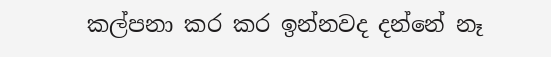කල්පනා කර කර ඉන්නවද දන්නේ නෑ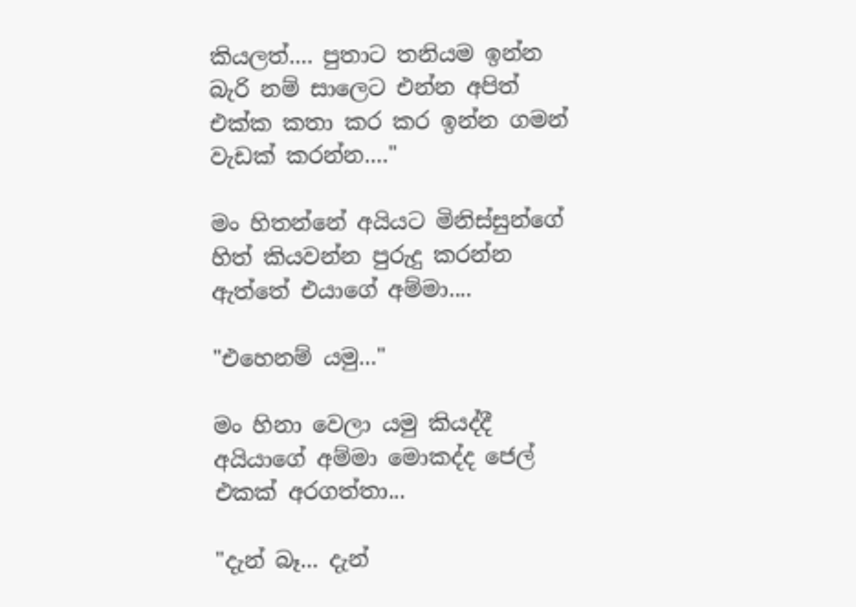කියලත්.... පුතාට තනියම ඉන්න බැරි නම් සාලෙට එන්න අපිත් එක්ක කතා කර කර ඉන්න ගමන් වැඩක් කරන්න...."

මං හිතන්නේ අයියට මිනිස්සුන්ගේ හිත් කියවන්න පුරුදු කරන්න ඇත්තේ එයාගේ අම්මා....

"එහෙනම් යමු..."

මං හිනා වෙලා යමු කියද්දී අයියාගේ අම්මා මොකද්ද ජෙල් එකක් අරගත්තා...

"දැන් බෑ... දැන්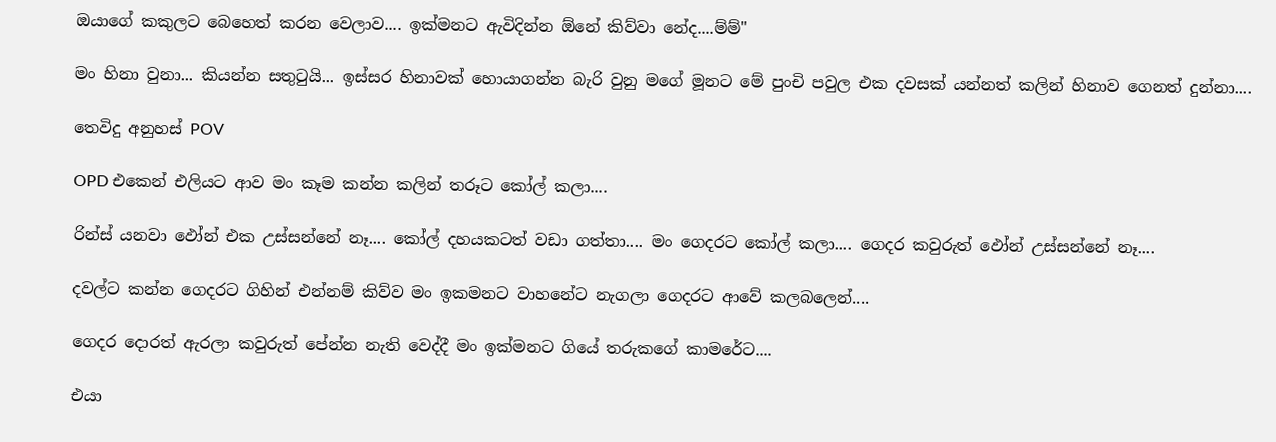ඔයාගේ කකුලට බෙහෙත් කරන වෙලාව.... ඉක්මනට ඇවිදින්න ඕනේ කිව්වා නේද....ම්ම්"

මං හිනා වුනා... කියන්න සතුටුයි... ඉස්සර හිනාවක් හොයාගන්න බැරි වුනු මගේ මූනට මේ පුංචි පවුල එක දවසක් යන්නත් කලින් හිනාව ගෙනත් දුන්නා....

තෙවිදු අනුහස් POV

OPD එකෙන් එලියට ආව මං කෑම කන්න කලින් තරූට කෝල් කලා....

රින්ස් යනවා ඵෝන් එක උස්සන්නේ නෑ.... කෝල් දහයකටත් වඩා ගත්තා.... මං ගෙදරට කෝල් කලා.... ගෙදර කවුරුත් ඵෝන් උස්සන්නේ නෑ....

දවල්ට කන්න ගෙදරට ගිහින් එන්නම් කිව්ව මං ඉකමනට වාහනේට නැගලා ගෙදරට ආවේ කලබලෙන්....

ගෙදර දොරත් ඇරලා කවුරුත් පේන්න නැති වෙද්දී මං ඉක්මනට ගියේ තරුකගේ කාමරේට....

එයා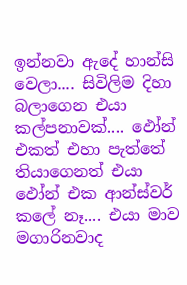ඉන්නවා ඇදේ හාන්සි වෙලා.... සිවිලිම දිහා බලාගෙන එයා කල්පනාවක්.... ඵෝන් එකත් එහා පැත්තේ තියාගෙනත් එයා ඵෝන් එක ආන්ස්වර් කලේ නෑ.... එයා මාව මගාරිනවාද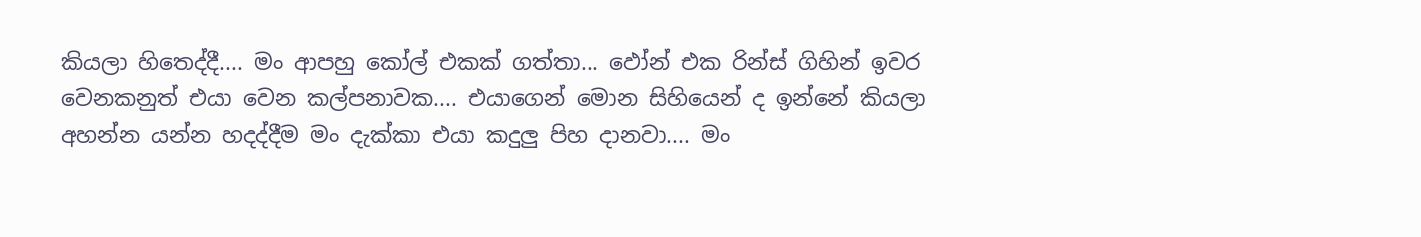කියලා හිතෙද්දී.... මං ආපහු කෝල් එකක් ගත්තා... ඵෝන් එක රින්ස් ගිහින් ඉවර වෙනකනුත් එයා වෙන කල්පනාවක.... එයාගෙන් මොන සිහියෙන් ද ඉන්නේ කියලා අහන්න යන්න හදද්දීම මං දැක්කා එයා කදුලු පිහ දානවා.... මං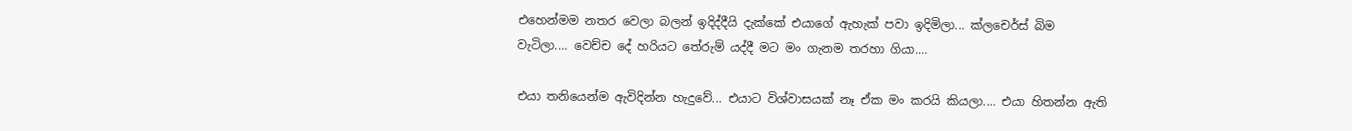එහෙන්මම නතර වෙලා බලන් ඉදිද්දීයි දැක්කේ එයාගේ ඇහැක් පවා ඉදිමිලා... ක්ලචෙර්ස් බිම වැටිලා.... වෙච්ච දේ හරියට තේරුම් යද්දී මට මං ගැනම තරහා ගියා....

එයා තනියෙන්ම ඇවිදින්න හැදුවේ... එයාට විශ්වාසයක් නෑ ඒක මං කරයි කියලා.... එයා හිතන්න ඇති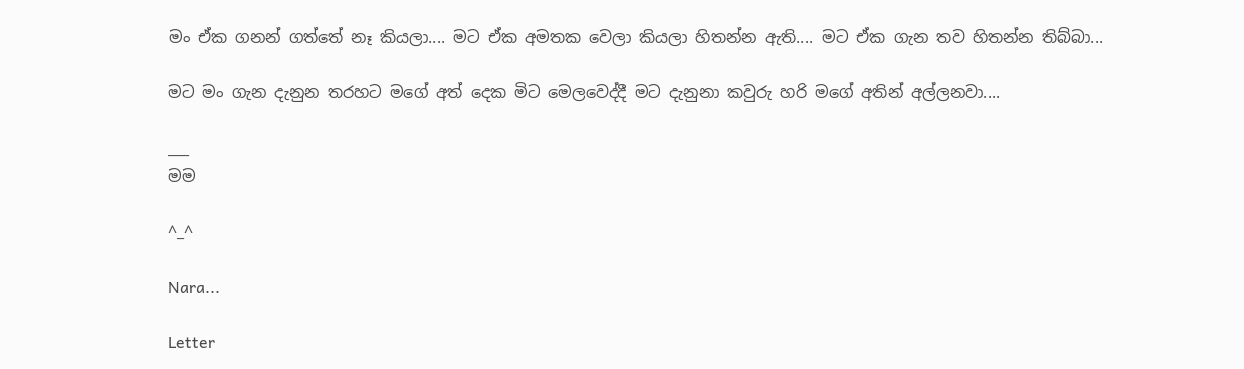මං ඒක ගනන් ගත්තේ නෑ කියලා.... මට ඒක අමතක වෙලා කියලා හිතන්න ඇති.... මට ඒක ගැන තව හිතන්න තිබ්බා...

මට මං ගැන දැනුන තරහට මගේ අත් දෙක මිට මෙලවෙද්දී මට දැනුනා කවුරු හරි මගේ අතින් අල්ලනවා....

___
මම

^_^

Nara...

Letter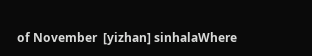of November  [yizhan] sinhalaWhere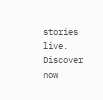stories live. Discover now